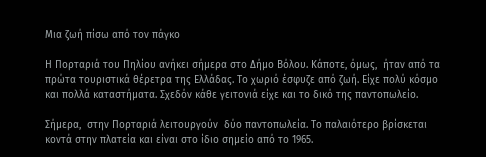Μια ζωή πίσω από τον πάγκο

Η Πορταριά του Πηλίου ανήκει σήμερα στο Δήμο Βόλου. Κάποτε, όμως,  ήταν από τα πρώτα τουριστικά θέρετρα της Ελλάδας. Το χωριό έσφυζε από ζωή. Είχε πολύ κόσμο και πολλά καταστήματα. Σχεδόν κάθε γειτονιά είχε και το δικό της παντοπωλείο.

Σήμερα,  στην Πορταριά λειτουργούν  δύο παντοπωλεία. Το παλαιότερο βρίσκεται κοντά στην πλατεία και είναι στο ίδιο σημείο από το 1965.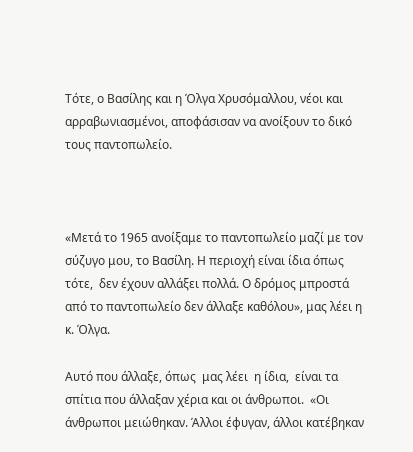Τότε, ο Βασίλης και η Όλγα Χρυσόμαλλου, νέοι και αρραβωνιασμένοι, αποφάσισαν να ανοίξουν το δικό τους παντοπωλείο.



«Μετά το 1965 ανοίξαμε το παντοπωλείο μαζί με τον σύζυγο μου, το Βασίλη. Η περιοχή είναι ίδια όπως τότε,  δεν έχουν αλλάξει πολλά. Ο δρόμος μπροστά από το παντοπωλείο δεν άλλαξε καθόλου», μας λέει η κ. Όλγα.

Αυτό που άλλαξε, όπως  μας λέει  η ίδια,  είναι τα σπίτια που άλλαξαν χέρια και οι άνθρωποι.  «Οι άνθρωποι μειώθηκαν. Άλλοι έφυγαν, άλλοι κατέβηκαν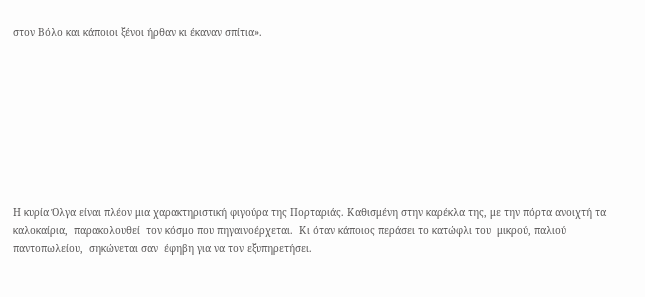στον Βόλο και κάποιοι ξένοι ήρθαν κι έκαναν σπίτια».









Η κυρία Όλγα είναι πλέον μια χαρακτηριστική φιγούρα της Πορταριάς. Καθισμένη στην καρέκλα της, με την πόρτα ανοιχτή τα καλοκαίρια,  παρακολουθεί  τον κόσμο που πηγαινοέρχεται.  Κι όταν κάποιος περάσει το κατώφλι του  μικρού, παλιού παντοπωλείου,  σηκώνεται σαν  έφηβη για να τον εξυπηρετήσει.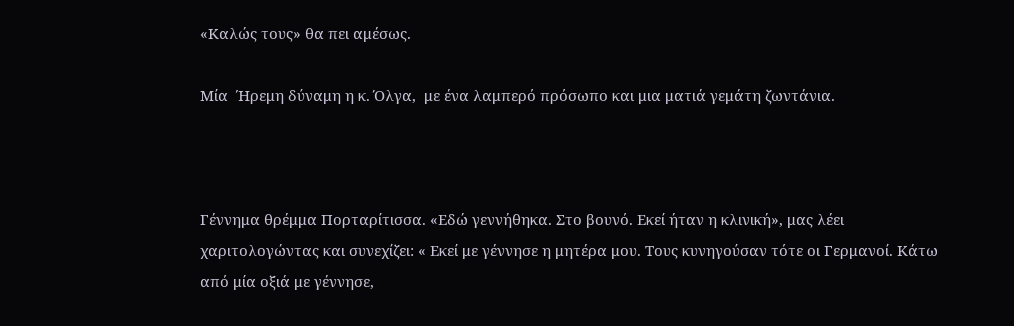«Καλώς τους» θα πει αμέσως.

Μία  Ήρεμη δύναμη η κ. Όλγα,  με ένα λαμπερό πρόσωπο και μια ματιά γεμάτη ζωντάνια.



Γέννημα θρέμμα Πορταρίτισσα. «Εδώ γεννήθηκα. Στο βουνό. Εκεί ήταν η κλινική», μας λέει χαριτολογώντας και συνεχίζει: « Εκεί με γέννησε η μητέρα μου. Τους κυνηγούσαν τότε οι Γερμανοί. Κάτω από μία οξιά με γέννησε,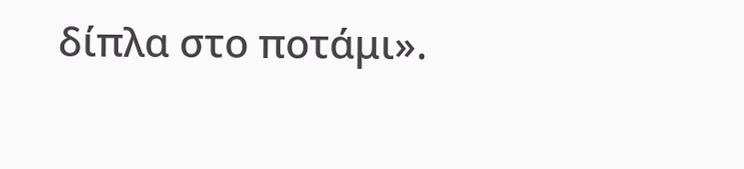δίπλα στο ποτάμι».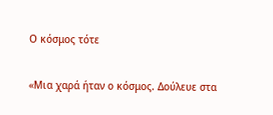Ο κόσμος τότε

«Μια χαρά ήταν ο κόσμος. Δούλευε στα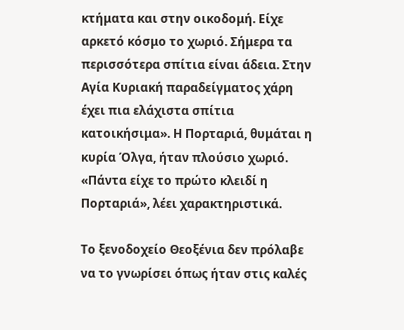κτήματα και στην οικοδομή. Είχε αρκετό κόσμο το χωριό. Σήμερα τα περισσότερα σπίτια είναι άδεια. Στην Αγία Κυριακή παραδείγματος χάρη έχει πια ελάχιστα σπίτια κατοικήσιμα». Η Πορταριά, θυμάται η κυρία Όλγα, ήταν πλούσιο χωριό. «Πάντα είχε το πρώτο κλειδί η Πορταριά», λέει χαρακτηριστικά.

Το ξενοδοχείο Θεοξένια δεν πρόλαβε να το γνωρίσει όπως ήταν στις καλές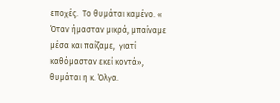εποχές.  Το θυμάται καμένο. « Όταν ήμασταν μικρά, μπαίναμε μέσα και παίζαμε,  γιατί καθόμασταν εκεί κοντά», θυμάται η κ. Όλγα.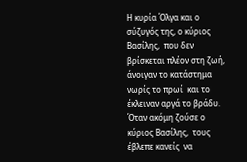Η κυρία Όλγα και ο σύζυγός της, ο κύριος Βασίλης,  που δεν βρίσκεται πλέον στη ζωή,  άνοιγαν το κατάστημα νωρίς το πρωί  και το έκλειναν αργά το βράδυ. Όταν ακόμη ζούσε ο κύριος Βασίλης,  τους έβλεπε κανείς  να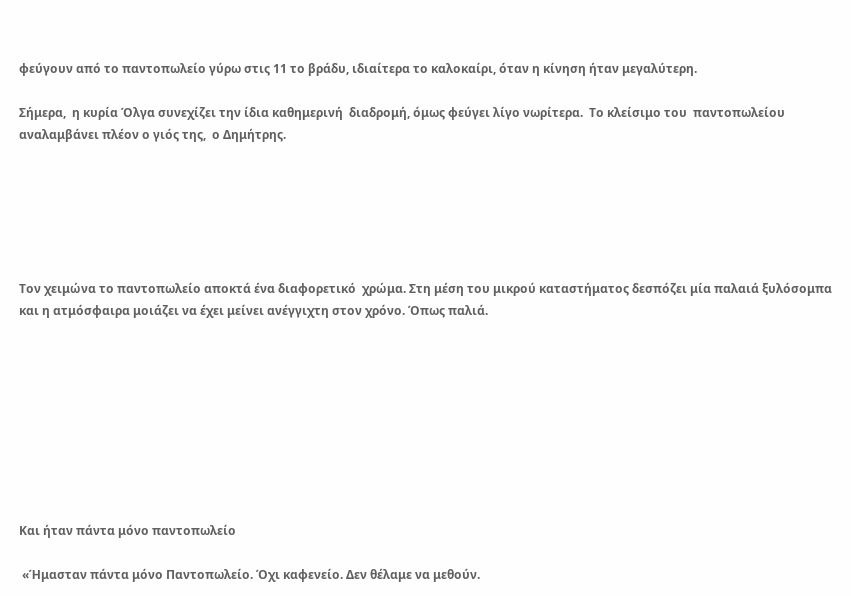φεύγουν από το παντοπωλείο γύρω στις 11 το βράδυ, ιδιαίτερα το καλοκαίρι, όταν η κίνηση ήταν μεγαλύτερη.

Σήμερα,  η κυρία Όλγα συνεχίζει την ίδια καθημερινή  διαδρομή, όμως φεύγει λίγο νωρίτερα.  Το κλείσιμο του  παντοπωλείου αναλαμβάνει πλέον ο γιός της,  ο Δημήτρης.






Τον χειμώνα το παντοπωλείο αποκτά ένα διαφορετικό  χρώμα. Στη μέση του μικρού καταστήματος δεσπόζει μία παλαιά ξυλόσομπα και η ατμόσφαιρα μοιάζει να έχει μείνει ανέγγιχτη στον χρόνο. Όπως παλιά.









Και ήταν πάντα μόνο παντοπωλείο

 «Ήμασταν πάντα μόνο Παντοπωλείο. Όχι καφενείο. Δεν θέλαμε να μεθούν.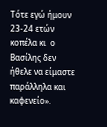Τότε εγώ ήμουν 23-24 ετών κοπέλα κι  ο Βασίλης δεν ήθελε να είμαστε παράλληλα και καφενείο».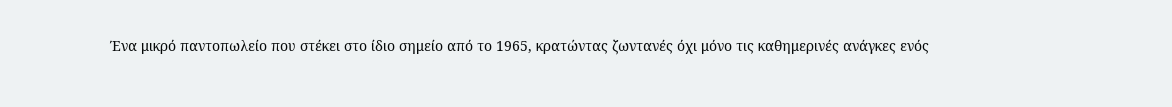Ένα μικρό παντοπωλείο που στέκει στο ίδιο σημείο από το 1965, κρατώντας ζωντανές όχι μόνο τις καθημερινές ανάγκες ενός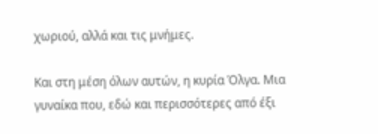χωριού, αλλά και τις μνήμες.

Και στη μέση όλων αυτών, η κυρία Όλγα. Μια γυναίκα που, εδώ και περισσότερες από έξι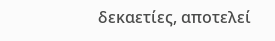δεκαετίες, αποτελεί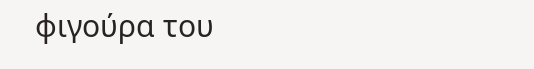φιγούρα του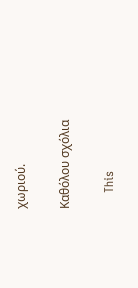χωριού.

Καθόλου σχόλια

    This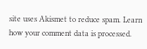site uses Akismet to reduce spam. Learn how your comment data is processed.